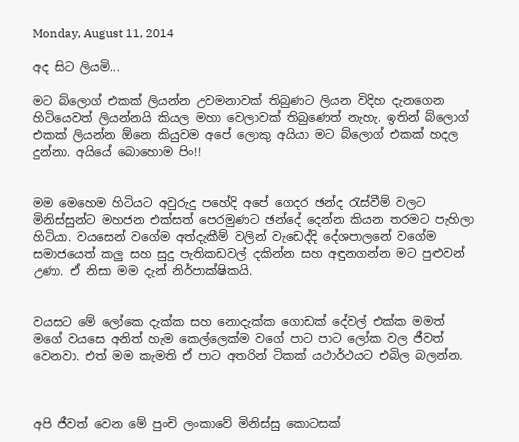Monday, August 11, 2014

අද සිට ලියමි...

මට බ්ලොග් එකක් ලියන්න උවමනාවක් තිබුණට ලියන විදිහ දැනගෙන හිටියෙවත් ලියන්නයි කියල මහා වෙලාවක් තිබුණෙත් නැහැ. ඉතින් බ්ලොග් එකක් ලියන්න ඕනෙ කියුවම අපේ ලොකු අයියා මට බ්ලොග් එකක් හදල දුන්නා. අයියේ බොහොම පිං!!


මම මෙහෙම හිටියට අවුරුදු පහේදි අපේ ගෙදර ඡන්ද ‍රැස්වීම් වලට මිනිස්සුන්ට මහජන එක්සත් පෙරමුණට ඡන්දේ දෙන්න කියන තරමට පැහිලා හිටියා. වයසෙන් වගේම අත්දැකීම් වලින් වැඩෙද්දි දේශපාලනේ වගේම සමාජයෙත් කලු සහ සුදු පැතිකඩවල් දකින්න සහ අඳුනගන්න මට පුළුවන් උණා. ඒ නිසා මම දැන් නිර්පාක්ෂිකයි.


වයසට මේ ලෝකෙ දැක්ක සහ නොදැක්ක ගොඩක් දේවල් එක්ක මමත් මගේ වයසෙ අනිත් හැම කෙල්ලෙක්ම වගේ පාට පාට ලෝක වල ජීවත් වෙනවා. එත් මම කැමති ඒ පාට අතරින් ටිකක් යථාර්ථයට එබිල බලන්න.



අපි ජීවත් වෙන මේ පුංචි ලංකාවේ මිනිස්සු කොටසක්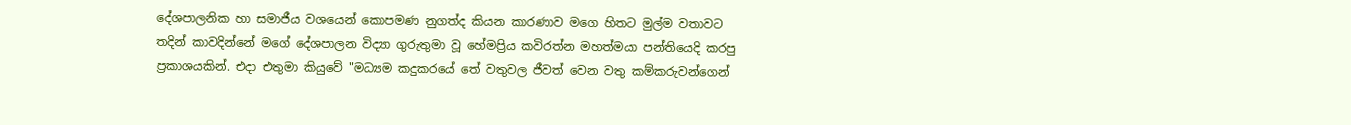දේශපාලනික හා සමාජීය වශයෙන් කොපමණ නුගත්ද කියන කාරණාව මගෙ හිතට මුල්ම වතාවට තදින් කාවදින්නේ මගේ දේශපාලන විද්‍යා ගුරුතුමා වූ හේමප්‍රිය කවිරත්න මහත්මයා පන්තියෙදි කරපු ප්‍රකාශයකින්. එදා එතුමා කියුවේ "මධ්‍යම කදුකරයේ තේ වතුවල ජීවත් වෙන වතු කම්කරුවන්ගෙන්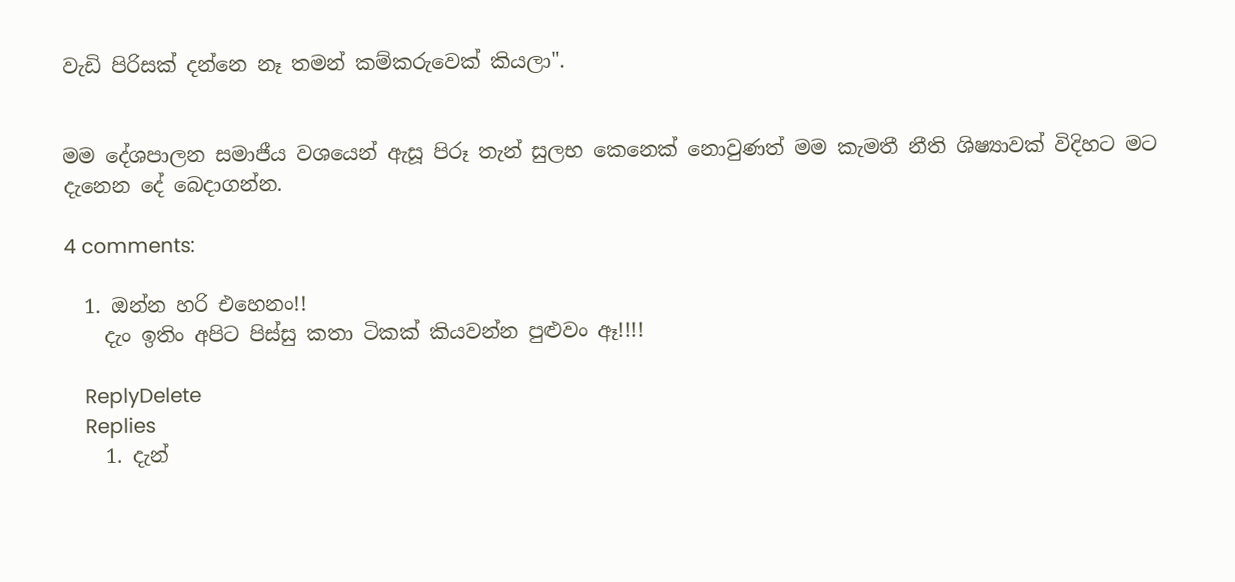වැඩි පිරිසක් දන්නෙ නෑ තමන් කම්කරුවෙක් කියලා".


මම දේශපාලන සමාජීය වශයෙන් ඇසූ පිරූ තැන් සුලභ කෙනෙක් නොවුණත් මම කැමතී නීති ශිෂ්‍යාවක් විදිහට මට දැනෙන දේ බෙදාගන්න.

4 comments:

  1. ඔන්න හරි එහෙනං!!
    දැං ඉතිං අපිට පිස්සු කතා ටිකක් කියවන්න පුළුවං ඈ!!!!

    ReplyDelete
    Replies
    1. දැන්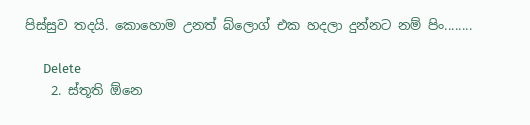පිස්සුව තදයි. කොහොම උනත් බ්ලොග් එක හදලා දුන්නට නම් පිං........

      Delete
    2. ස්තූති ඕනෙ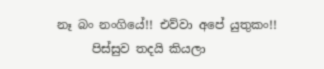නෑ බං නංගියේ!! එව්වා අපේ යුතුකං!!
      පිස්සුව තදයි කියලා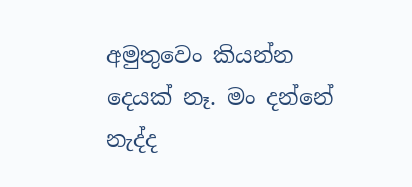අමුතුවෙං කියන්න දෙයක් නෑ. මං දන්නේ නැද්ද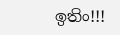ඉතිං!!!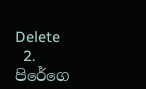Delete
  2. පිරේගෙ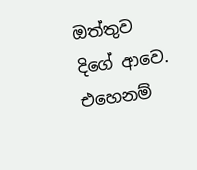ඔත්තුව දිගේ ආවෙ. එහෙනම්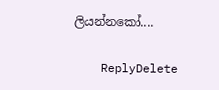ලියන්නකෝ....

    ReplyDelete